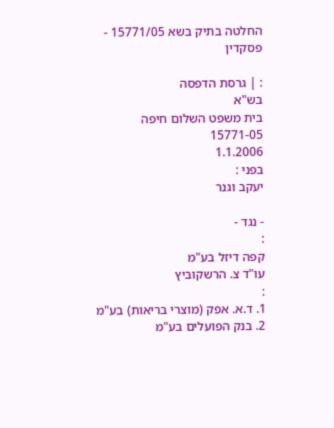החלטה בתיק בשא 15771/05 - פסקדין

: | גרסת הדפסה
בש"א
בית משפט השלום חיפה
15771-05
1.1.2006
בפני :
יעקב וגנר

- נגד -
:
קפה דיזל בע"מ
עו"ד צ. הרשקוביץ
:
1. ד.א. אפק (מוצרי בריאות) בע"מ
2. בנק הפועלים בע"מ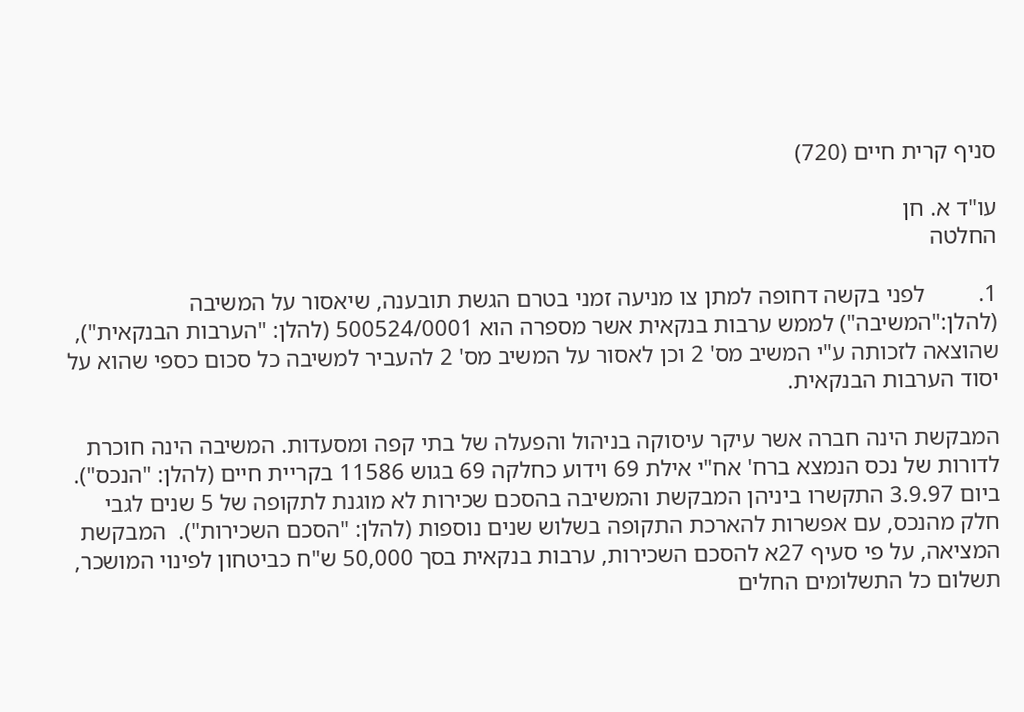סניף קרית חיים (720)

עו"ד א. חן
החלטה

1.         לפני בקשה דחופה למתן צו מניעה זמני בטרם הגשת תובענה, שיאסור על המשיבה (להלן:"המשיבה") לממש ערבות בנקאית אשר מספרה הוא 500524/0001 (להלן: "הערבות הבנקאית"), שהוצאה לזכותה ע"י המשיב מס' 2 וכן לאסור על המשיב מס' 2 להעביר למשיבה כל סכום כספי שהוא על יסוד הערבות הבנקאית.

המבקשת הינה חברה אשר עיקר עיסוקה בניהול והפעלה של בתי קפה ומסעדות. המשיבה הינה חוכרת לדורות של נכס הנמצא ברח' אח"י אילת 69 וידוע כחלקה 69 בגוש 11586 בקריית חיים (להלן: "הנכס"). ביום 3.9.97 התקשרו ביניהן המבקשת והמשיבה בהסכם שכירות לא מוגנת לתקופה של 5 שנים לגבי חלק מהנכס, עם אפשרות להארכת התקופה בשלוש שנים נוספות (להלן: "הסכם השכירות").  המבקשת המציאה, על פי סעיף 27א להסכם השכירות, ערבות בנקאית בסך 50,000 ש"ח כביטחון לפינוי המושכר, תשלום כל התשלומים החלים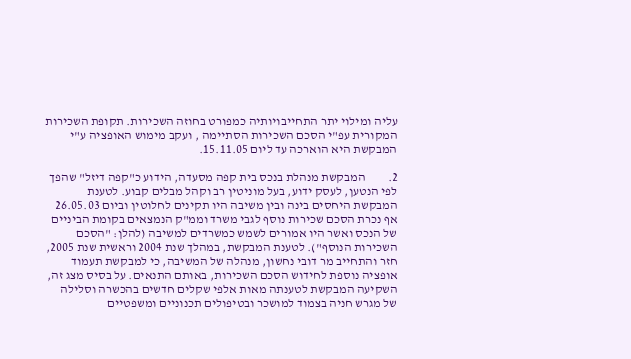עליה ומילוי יתר התחייבויותיה כמפורט בחוזה השכירות. תקופת השכירות המקורית עפ"י הסכם השכירות הסתיימה , ועקב מימוש האופציה ע"י המבקשת היא הוארכה עד ליום 15.11.05.

2.         המבקשת מנהלת בנכס בית קפה מסעדה, הידוע כ"קפה דיזל" שהפך לפי הנטען, לעסק ידוע, בעל מוניטין רב וקהל מבלים קבוע. לטענת המבקשת היחסים בינה ובין משיבה היו תקינים לחלוטין וביום 26.05.03 אף נכרת הסכם שכירות נוסף לגבי משרד וממ"ק הנמצאים בקומת הביניים של הנכס ואשר היו אמורים לשמש כמשרדים למשיבה (להלן: "הסכם השכירות הנוסף"). לטענת המבקשת, במהלך שנת 2004 וראשית שנת 2005, חזר והתחייב מר דובי נחשון, מנהלה של המשיבה, כי למבקשת תעמוד אופציה נוספת לחידוש הסכם השכירות, באותם התנאים. על בסיס מצג זה, השקיעה המבקשת לטענתה מאות אלפי שקלים חדשים בהכשרה וסלילה של מגרש חניה בצמוד למושכר ובטיפולים תכנוניים ומשפטיים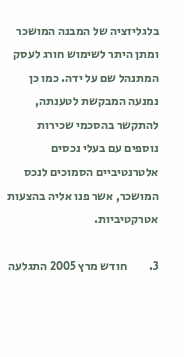בלגליזציה של המבנה המושכר ומתן היתר לשימוש חורג לעסק המתנהל שם על ידה. כמו כן נמנעה המבקשת לטענתה, להתקשר בהסכמי שכירות נוספים עם בעלי נכסים אלטרנטיביים הסמוכים לנכס המושכר, אשר פנו אליה בהצעות אטרקטיביות.

3.         חודש מרץ 2005 התגלעה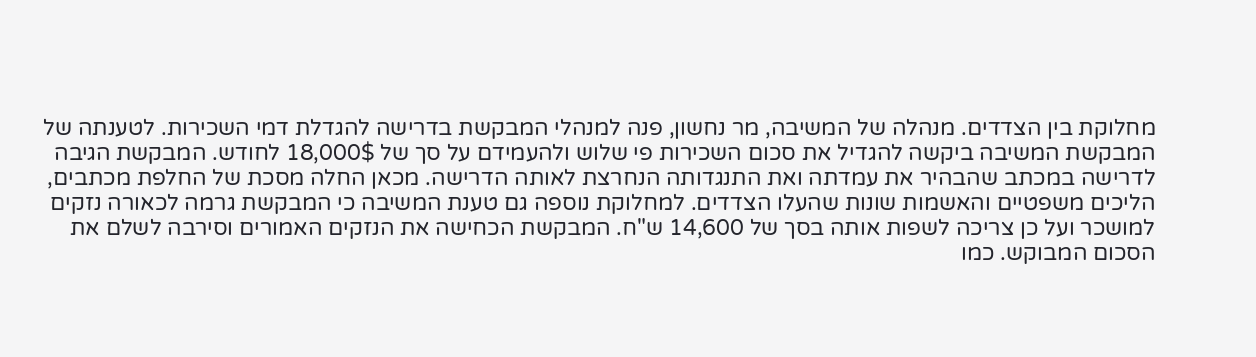מחלוקת בין הצדדים. מנהלה של המשיבה, מר נחשון, פנה למנהלי המבקשת בדרישה להגדלת דמי השכירות. לטענתה של המבקשת המשיבה ביקשה להגדיל את סכום השכירות פי שלוש ולהעמידם על סך של 18,000$ לחודש. המבקשת הגיבה לדרישה במכתב שהבהיר את עמדתה ואת התנגדותה הנחרצת לאותה הדרישה. מכאן החלה מסכת של החלפת מכתבים, הליכים משפטיים והאשמות שונות שהעלו הצדדים. למחלוקת נוספה גם טענת המשיבה כי המבקשת גרמה לכאורה נזקים למושכר ועל כן צריכה לשפות אותה בסך של 14,600 ש"ח. המבקשת הכחישה את הנזקים האמורים וסירבה לשלם את הסכום המבוקש. כמו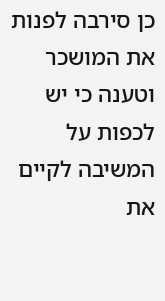כן סירבה לפנות את המושכר וטענה כי יש לכפות על המשיבה לקיים את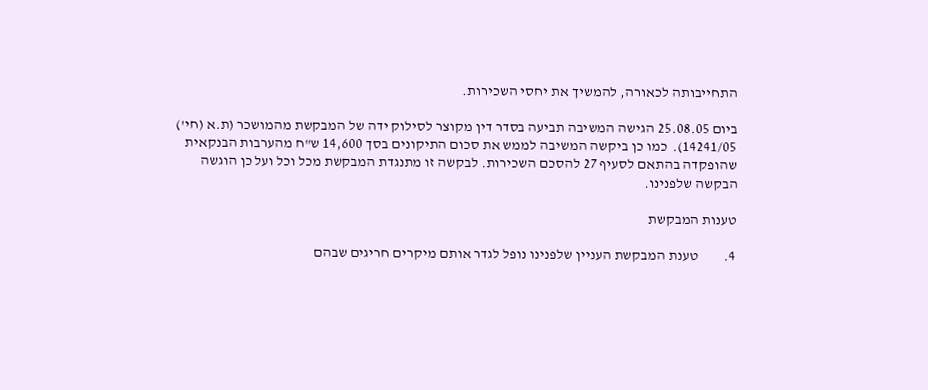התחייבותה לכאורה, להמשיך את יחסי השכירות.

ביום 25.08.05 הגישה המשיבה תביעה בסדר דין מקוצר לסילוק ידה של המבקשת מהמושכר (ת.א (חי') 14241/05).  כמו כן ביקשה המשיבה לממש את סכום התיקונים בסך 14,600 ש"ח מהערבות הבנקאית שהופקדה בהתאם לסעיף 27 להסכם השכירות. לבקשה זו מתנגדת המבקשת מכל וכל ועל כן הוגשה הבקשה שלפנינו.

טענות המבקשת

4.         טענת המבקשת העניין שלפנינו נופל לגדר אותם מיקרים חריגים שבהם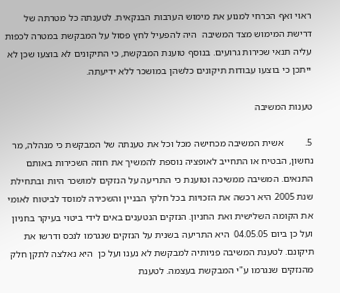ראוי ואף הכרחי למנוע את מימוש הערבות הבנקאית. לטענתה כל מטרתה של דרישת המימוש מצד המשיבה  היה להפעיל לחץ פסול על המבקשת במטרה לכפות עליה תנאי שכירות גרועים. בנוסף טוענת המבקשת, כי התיקונים לא בוצעו שכן לא ייתכן כי בוצעו עבודות תיקונים כלשהן במושכר ללא ידיעתה.

טענות המשיבה

5.         אשית המשיבה מכחישה מכל וכל את טענתה של המבקשת כי מנהלה, מר נחשון, הבטיח או התחייב לאופציה נוספת להמשיך את חוזה השכירות באותם התנאים. המשיבה ממשיכה וטוענת כי התריעה על הנזקים למושכר היות ובתחילת שנת 2005 היא רכשה את הזכויות בכל חלקי הבניין והשכירה למוסד לביטוח לאומי את הקומה השלישית ואת החניון. הנזקים הנטענים באים לידי ביטוי בעיקר בחניון ועל כן ביום 04.05.05  היא התריעה בשנית על הנזקים שנגרמו לנכס ודרשו את תיקונם. לטענת המשיבה פניותיה למבקשת לא נענו ועל כן  היא נאלצה לתקן חלק מהנזקים שנגרמו ע"י המבקשת בעצמה. לטענת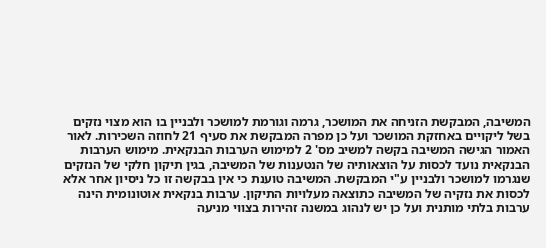המשיבה, המבקשת הזניחה את המושכר, גרמה וגורמת למושכר ולבניין בו הוא מצוי נזקים בשל ליקויים באחזקת המושכר ועל כן מפרה המבקשת את סעיף 21 לחוזה השכירות. לאור האמור הגישה המשיבה בקשה למשיב מס' 2 למימוש הערבות הבנקאית. מימוש הערבות הבנקאית נועד לכסות על הוצאותיה של הנטענות של המשיבה, בגין תיקון חלקי של הנזקים שנגרמו למושכר ולבניין ע"י המבקשת. המשיבה טוענת כי אין בבקשה זו כל ניסיון אחר אלא לכסות את נזקיה של המשיבה כתוצאה מעלויות התיקון. ערבות בנקאית אוטונומית הינה ערבות בלתי מותנית ועל כן יש לנהוג במשנה זהירות בצווי מניעה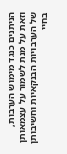הניתנים כנגד מימוש הערבות, וזאת על מנת לשמור על עצמאותן של הערבויות הבנקאיות וחשיבותן בחיי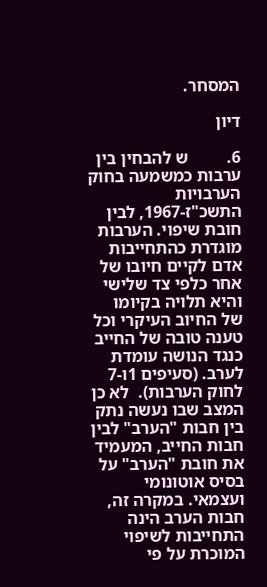המסחר.

דיון

6.         ש להבחין בין ערבות כמשמעה בחוק הערבויות התשכ"ז-1967, לבין חובת שיפוי. הערבות מוגדרת כהתחייבות אדם לקיים חיובו של אחר כלפי צד שלישי והיא תלויה בקיומו של החיוב העיקרי וכל טענה טובה של החייב כנגד הנושה עומדת לערב. (סעיפים 1ו-7 לחוק הערבות).  לא כן המצב שבו נעשה נתק בין חבות "הערב" לבין חבות החייב, המעמיד את חובת "הערב" על בסיס אוטונומי ועצמאי. במקרה זה, חבות הערב הינה התחייבות לשיפוי המוכרת על פי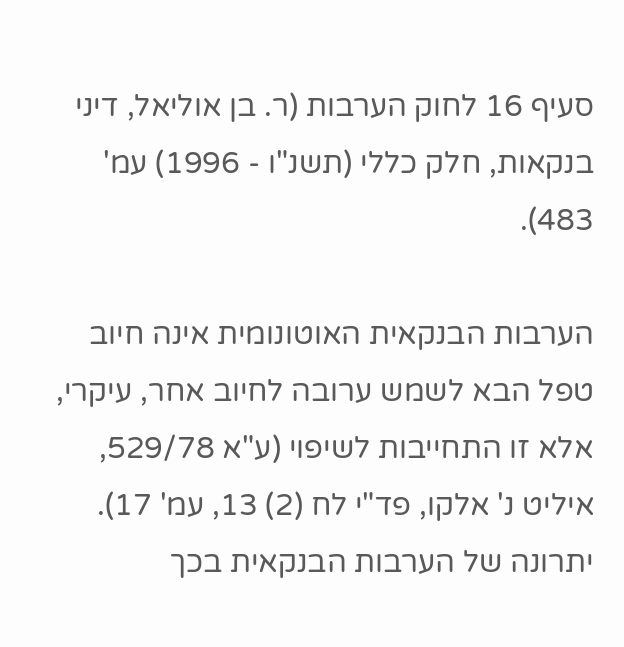סעיף 16 לחוק הערבות (ר. בן אוליאל, דיני בנקאות, חלק כללי (תשנ"ו - 1996) עמ' 483).

הערבות הבנקאית האוטונומית אינה חיוב טפל הבא לשמש ערובה לחיוב אחר, עיקרי, אלא זו התחייבות לשיפוי (ע"א 529/78, איליט נ' אלקו, פד"י לח (2) 13, עמ' 17). יתרונה של הערבות הבנקאית בכך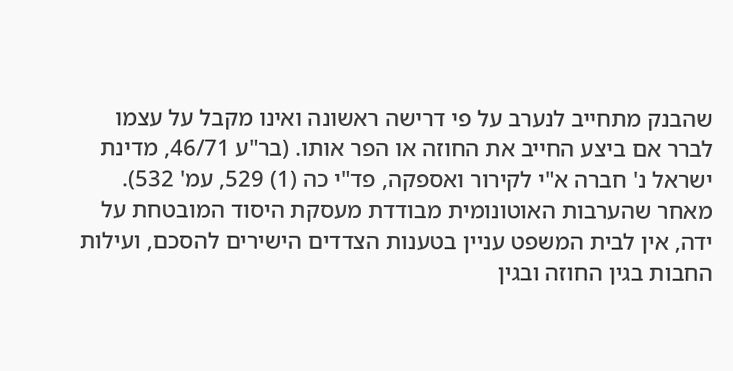שהבנק מתחייב לנערב על פי דרישה ראשונה ואינו מקבל על עצמו לברר אם ביצע החייב את החוזה או הפר אותו. (בר"ע 46/71, מדינת ישראל נ' חברה א"י לקירור ואספקה, פד"י כה (1) 529, עמ' 532). מאחר שהערבות האוטונומית מבודדת מעסקת היסוד המובטחת על ידה, אין לבית המשפט עניין בטענות הצדדים הישירים להסכם, ועילות החבות בגין החוזה ובגין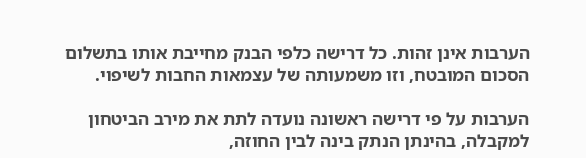הערבות אינן זהות. כל דרישה כלפי הבנק מחייבת אותו בתשלום הסכום המובטח, וזו משמעותה של עצמאות החבות לשיפוי.

הערבות על פי דרישה ראשונה נועדה לתת את מירב הביטחון למקבלה, בהינתן הנתק בינה לבין החוזה,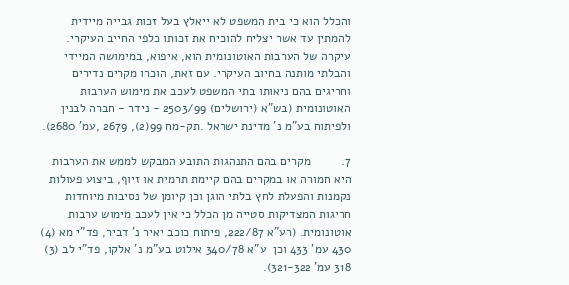והכלל הוא כי בית המשפט לא ייאלץ בעל זכות גבייה מיידית להמתין עד אשר יצליח להוכיח את זכותו כלפי החייב העיקרי. עיקרה של הערבות האוטונומית הוא, איפוא, במימושה המיידי והבלתי מותנה בחיוב העיקרי. עם זאת, הוכרו מקרים נדירים וחריגים בהם ניאותו בתי המשפט לעכב את מימוש הערבות האוטונומית (בש"א (ירושלים) 2503/99 - נידר - חברה לבנין ולפיתוח בע"מ נ' מדינת ישראל .תק-מח 99(2), 2679 ,עמ' 2680).

7.         מקרים בהם התנהגות התובע המבקש לממש את הערבות היא חמורה או במקרים בהם קיימת תרמית או זיוף, ביצוע פעולות נקמנות והפעלת לחץ בלתי הוגן וכן קיומן של נסיבות מיוחדות חריגות המצדיקות סטייה מן הכלל כי אין לעכב מימוש ערבות אוטונומית. (רע"א 222/87, פיתוח כוכב יאיר נ' דביר, פד"י מא (4) 430 עמ' 433 וכן  ע"א 340/78 אילוט בע"מ נ' אלקו, פד"י לב (3) 318 עמ' 321-322).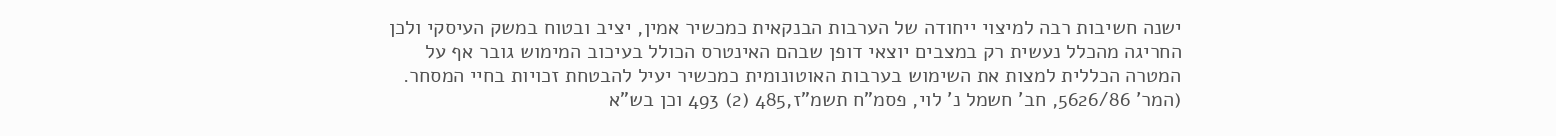ישנה חשיבות רבה למיצוי ייחודה של הערבות הבנקאית כמכשיר אמין, יציב ובטוח במשק העיסקי ולכן החריגה מהכלל נעשית רק במצבים יוצאי דופן שבהם האינטרס הכולל בעיכוב המימוש גובר אף על המטרה הכללית למצות את השימוש בערבות האוטונומית כמכשיר יעיל להבטחת זכויות בחיי המסחר. (המר' 5626/86, חב' חשמל נ' לוי, פסמ"ח תשמ"ז,485 (2) 493 וכן בש"א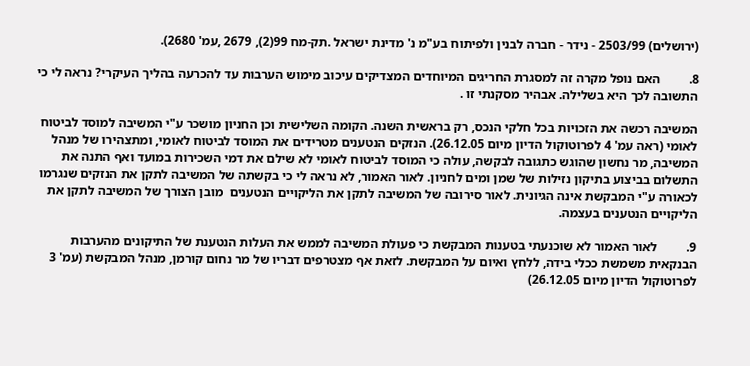(ירושלים) 2503/99 - נידר - חברה לבנין ולפיתוח בע"מ נ' מדינת ישראל .תק-מח 99(2), 2679 ,עמ' 2680).

8.         האם נופל מקרה זה למסגרת החריגים המיוחדים המצדיקים עיכוב מימוש הערבות עד להכרעה בהליך העיקרי? נראה לי כי התשובה לכך היא בשלילה. אבהיר מסקנתי זו .

המשיבה רכשה את הזכויות בכל חלקי הנכס, רק בראשית השנה. הקומה השלישית וכן החניון מושכר ע"י המשיבה למוסד לביטוח לאומי (ראה עמ' 4 לפרוטוקול הדיון מיום 26.12.05). הנזקים הנטענים מטרידים את המוסד לביטוח לאומי, ומתצהירו של מנהל המשיבה, מר נחשון שהוגש כתגובה לבקשה, עולה כי המוסד לביטוח לאומי לא שילם את דמי השכירות במועד ואף התנה את התשלום בביצוע בתיקון נזילות של שמן ומים לחניון. לאור האמור, לא נראה לי כי בקשתה של המשיבה לתקן את הנזקים שנגרמו לכאורה ע"י המבקשת אינה הגיונית. לאור סירובה של המשיבה לתקן את הליקויים הנטענים  מובן הצורך של המשיבה לתקן את הליקויים הנטענים בעצמה.

9.         לאור האמור לא שוכנעתי בטענות המבקשת כי פעולת המשיבה לממש את העלות הנטענת של התיקונים מהערבות הבנקאית משמשת ככלי בידה, ללחץ ואיום על המבקשת. לזאת אף מצטרפים דבריו של מר נחום קורמן, מנהל המבקשת (עמ' 3 לפרוטוקול הדיון מיום 26.12.05)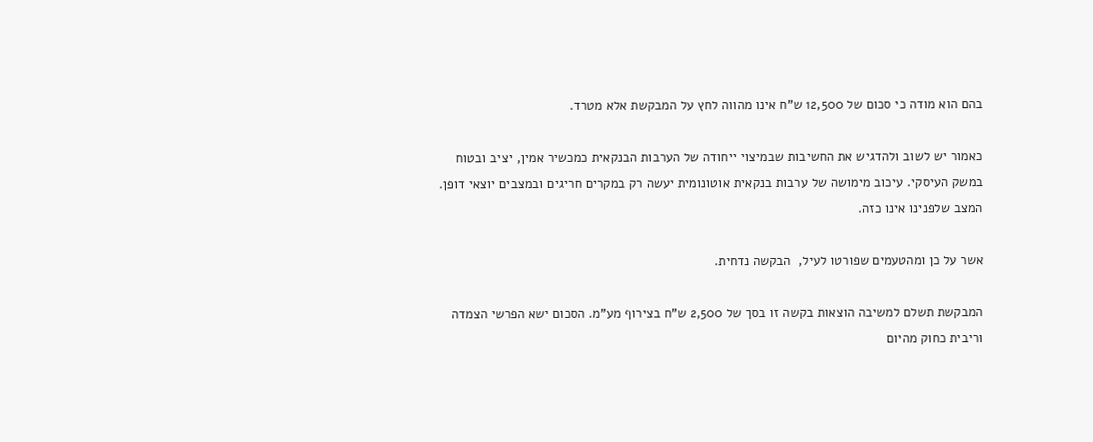בהם הוא מודה כי סכום של 12,500 ש"ח אינו מהווה לחץ על המבקשת אלא מטרד.

כאמור יש לשוב ולהדגיש את החשיבות שבמיצוי ייחודה של הערבות הבנקאית כמכשיר אמין, יציב ובטוח במשק העיסקי. עיכוב מימושה של ערבות בנקאית אוטונומית יעשה רק במקרים חריגים ובמצבים יוצאי דופן. המצב שלפנינו אינו כזה.

אשר על כן ומהטעמים שפורטו לעיל,  הבקשה נדחית.

המבקשת תשלם למשיבה הוצאות בקשה זו בסך של 2,500 ש"ח בצירוף מע"מ. הסכום ישא הפרשי הצמדה וריבית כחוק מהיום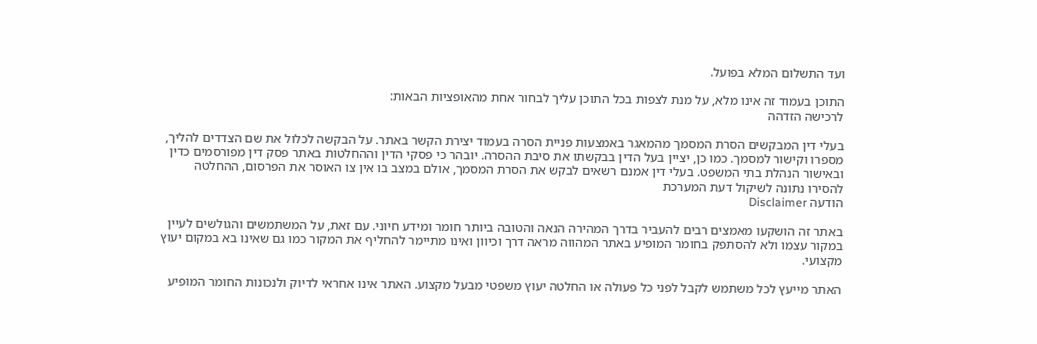ועד התשלום המלא בפועל.

התוכן בעמוד זה אינו מלא, על מנת לצפות בכל התוכן עליך לבחור אחת מהאופציות הבאות:
לרכישה הזדהה

בעלי דין המבקשים הסרת המסמך מהמאגר באמצעות פניית הסרה בעמוד יצירת הקשר באתר. על הבקשה לכלול את שם הצדדים להליך, מספרו וקישור למסמך. כמו כן, יציין בעל הדין בבקשתו את סיבת ההסרה. יובהר כי פסקי הדין וההחלטות באתר פסק דין מפורסמים כדין ובאישור הנהלת בתי המשפט. בעלי דין אמנם רשאים לבקש את הסרת המסמך, אולם במצב בו אין צו האוסר את הפרסום, ההחלטה להסירו נתונה לשיקול דעת המערכת
הודעה Disclaimer

באתר זה הושקעו מאמצים רבים להעביר בדרך המהירה הנאה והטובה ביותר חומר ומידע חיוני. עם זאת, על המשתמשים והגולשים לעיין במקור עצמו ולא להסתפק בחומר המופיע באתר המהווה מראה דרך וכיוון ואינו מתיימר להחליף את המקור כמו גם שאינו בא במקום יעוץ מקצועי.

האתר מייעץ לכל משתמש לקבל לפני כל פעולה או החלטה יעוץ משפטי מבעל מקצוע. האתר אינו אחראי לדיוק ולנכונות החומר המופיע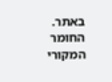באתר. החומר המקורי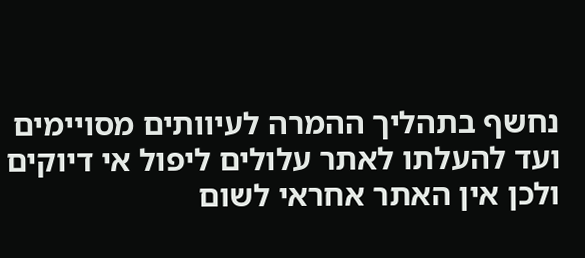נחשף בתהליך ההמרה לעיוותים מסויימים ועד להעלתו לאתר עלולים ליפול אי דיוקים ולכן אין האתר אחראי לשום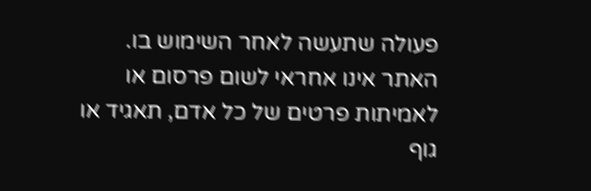פעולה שתעשה לאחר השימוש בו. האתר אינו אחראי לשום פרסום או לאמיתות פרטים של כל אדם, תאגיד או גוף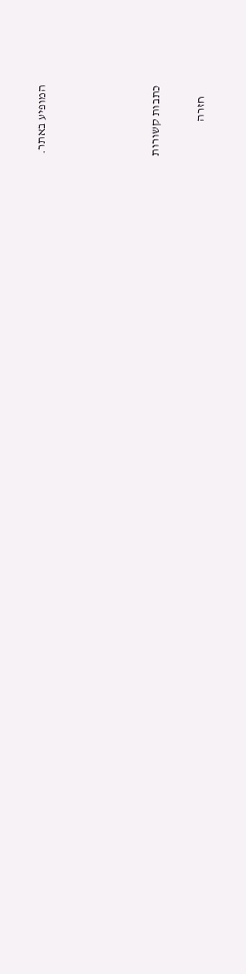המופיע באתר.




כתבות קשורות

    חזרה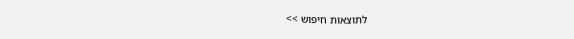לתוצאות חיפוש >>